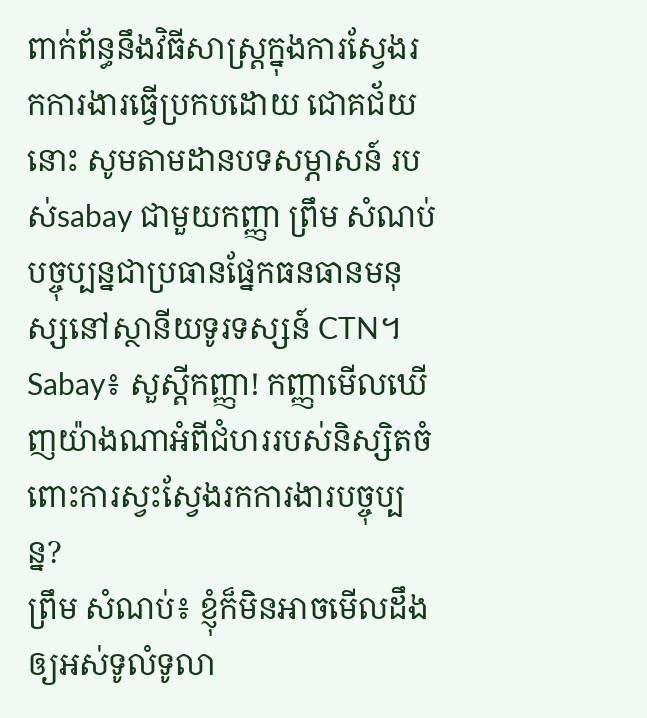ពាក់ព័ន្ធនឹងវិធីសាស្ត្រក្នុងការស្វែងរកការងារធ្វើប្រកបដោយ ជោគជ័យនោះ សូមតាមដានបទសម្ភាសន៍ របស់sabay ជាមួយកញ្ញា ព្រឹម សំណប់ បច្ចុប្បន្នជាប្រធានផ្នែកធនធានមនុស្សនៅស្ថានីយទូរទស្សន៍ CTN។
Sabay៖ សួស្ដីកញ្ញា! កញ្ញាមើលឃើញយ៉ាងណាអំពីជំហររបស់និស្សិតចំពោះការស្វះស្វែងរកការងារបច្ចុប្បន្ន?
ព្រឹម សំណប់៖ ខ្ញុំក៏មិនអាចមើលដឹងឲ្យអស់ទូលំទូលា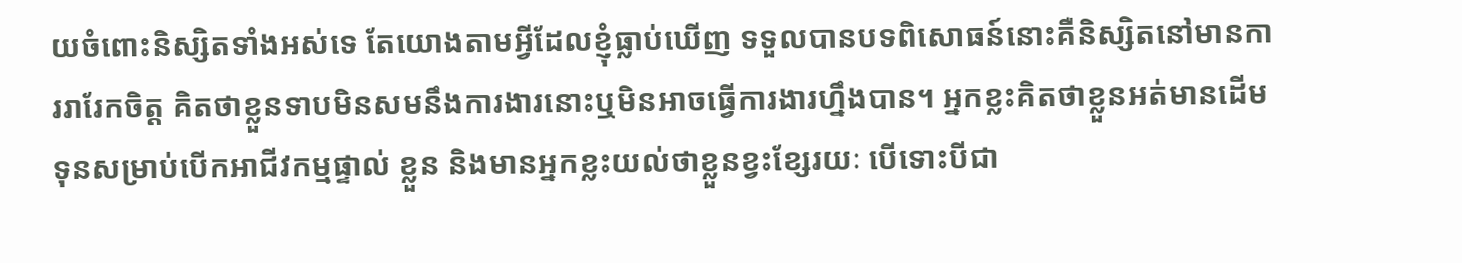យចំពោះនិស្សិតទាំងអស់ទេ តែយោងតាមអ្វីដែលខ្ញុំធ្លាប់ឃើញ ទទួលបានបទពិសោធន៍នោះគឺនិស្សិតនៅមានការរារែកចិត្ត គិតថាខ្លួនទាបមិនសមនឹងការងារនោះឬមិនអាចធ្វើការងារហ្នឹងបាន។ អ្នកខ្លះគិតថាខ្លួនអត់មានដើមទុនសម្រាប់បើកអាជីវកម្មផ្ទាល់ ខ្លួន និងមានអ្នកខ្លះយល់ថាខ្លួនខ្វះខ្សែរយៈ បើទោះបីជា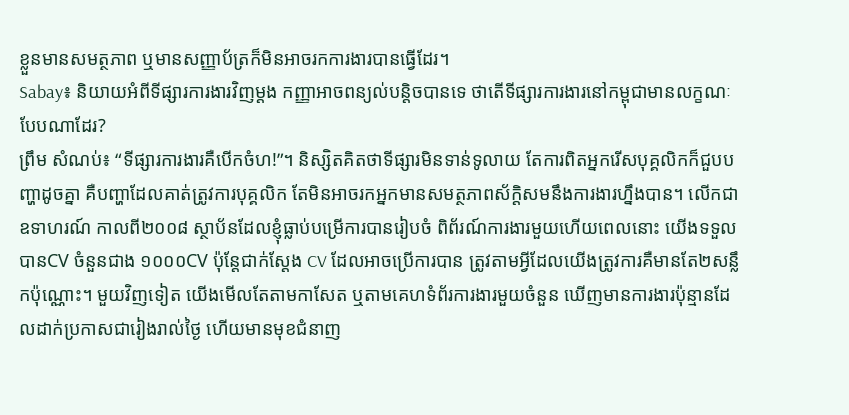ខ្លួនមានសមត្ថភាព ឬមានសញ្ញាប័ត្រក៏មិនអាចរកការងារបានធ្វើដែរ។
Sabay៖ និយាយអំពីទីផ្សារការងារវិញម្ដង កញ្ញាអាចពន្យល់បន្តិចបានទេ ថាតើទីផ្សារការងារនៅកម្ពុជាមានលក្ខណៈបែបណាដែរ?
ព្រឹម សំណប់៖ “ទីផ្សារការងារគឺបើកចំហ!”។ និស្សិតគិតថាទីផ្សារមិនទាន់ទូលាយ តែការពិតអ្នករើសបុគ្គលិកក៏ជួបបញ្ហាដូចគ្នា គឺបញ្ហាដែលគាត់ត្រូវការបុគ្គលិក តែមិនអាចរកអ្នកមានសមត្ថភាពស័ក្ដិសមនឹងការងារហ្នឹងបាន។ លើកជាឧទាហរណ៍ កាលពី២០០៨ ស្ថាប័នដែលខ្ញុំធ្លាប់បម្រើការបានរៀបចំ ពិព័រណ៍ការងារមួយហើយពេលនោះ យើងទទួលបានCV ចំនួនជាង ១០០០CV ប៉ុន្តែជាក់ស្ដែង CV ដែលអាចប្រើការបាន ត្រូវតាមអ្វីដែលយើងត្រូវការគឺមានតែ២សន្លឹកប៉ុណ្ណោះ។ មួយវិញទៀត យើងមើលតែតាមកាសែត ឬតាមគេហទំព័រការងារមួយចំនួន ឃើញមានការងារប៉ុន្មានដែលដាក់ប្រកាសជារៀងរាល់ថ្ងៃ ហើយមានមុខជំនាញ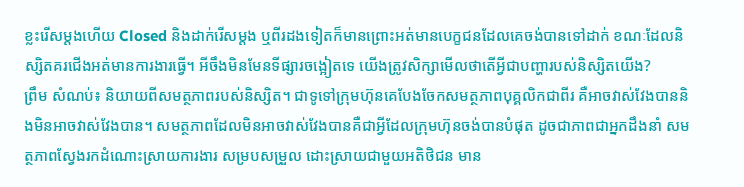ខ្លះរើសម្ដងហើយ Closed និងដាក់រើសម្ដង ឬពីរដងទៀតក៏មានព្រោះអត់មានបេក្ខជនដែលគេចង់បានទៅដាក់ ខណៈដែលនិស្សិតគរជើងអត់មានការងារធ្វើ។ អីចឹងមិនមែនទីផ្សារចង្អៀតទេ យើងត្រូវសិក្សាមើលថាតើអ្វីជាបញ្ហារបស់និស្សិតយើង?
ព្រឹម សំណប់៖ និយាយពីសមត្ថភាពរបស់និស្សិត។ ជាទូទៅក្រុមហ៊ុនគេបែងចែកសមត្ថភាពបុគ្គលិកជាពីរ គឺអាចវាស់វែងបាននិងមិនអាចវាស់វែងបាន។ សមត្ថភាពដែលមិនអាចវាស់វែងបានគឺជាអ្វីដែលក្រុមហ៊ុនចង់បានបំផុត ដូចជាភាពជាអ្នកដឹងនាំ សមត្ថភាពស្វែងរកដំណោះស្រាយការងារ សម្របសម្រួល ដោះស្រាយជាមួយអតិថិជន មាន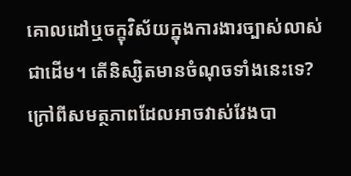គោលដៅឬចក្ខុវិស័យក្នុងការងារច្បាស់លាស់ជាដើម។ តើនិស្សិតមានចំណុចទាំងនេះទេ? ក្រៅពីសមត្ថភាពដែលអាចវាស់វែងបា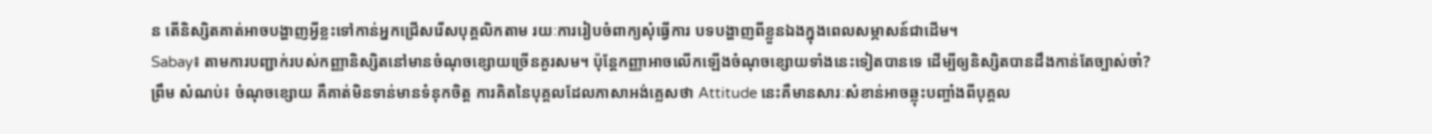ន តើនិស្សិតគាត់អាចបង្ហាញអ្វីខ្លះទៅកាន់អ្នកជ្រើសរើសបុគ្គលិកតាម រយៈការរៀបចំពាក្យសុំធ្វើការ បទបង្ហាញពីខ្លួនឯងក្នុងពេលសម្ភាសន៍ជាដើម។
Sabay៖ តាមការបញ្ជាក់របស់កញ្ញានិស្សិតនៅមានចំណុចខ្សោយច្រើនគួរសម។ ប៉ុន្តែកញ្ញាអាចលើកឡើងចំណុចខ្សោយទាំងនេះទៀតបានទេ ដើម្បីឲ្យនិស្សិតបានដឹងកាន់តែច្បាស់ចា៎?
ព្រឹម សំណប់៖ ចំណុចខ្សោយ គឺគាត់មិនទាន់មានទំនុកចិត្ត ការគិតនៃបុគ្គលដែលភាសាអង់គ្លេសថា Attitude នេះគឺមានសារៈសំខាន់អាចឆ្លុះបញ្ចាំងពីបុគ្គល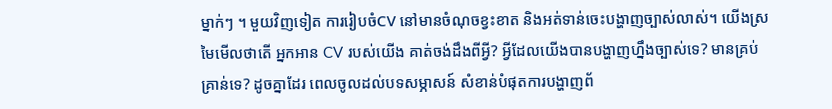ម្នាក់ៗ ។ មួយវិញទៀត ការរៀបចំCV នៅមានចំណុចខ្វះខាត និងអត់ទាន់ចេះបង្ហាញច្បាស់លាស់។ យើងស្រមៃមើលថាតើ អ្នកអាន CV របស់យើង គាត់ចង់ដឹងពីអ្វី? អ្វីដែលយើងបានបង្ហាញហ្នឹងច្បាស់ទេ? មានគ្រប់គ្រាន់ទេ? ដូចគ្នាដែរ ពេលចូលដល់បទសម្ភាសន៍ សំខាន់បំផុតការបង្ហាញព័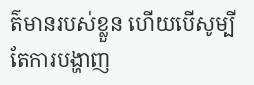ត៌មានរបស់ខ្លួន ហើយបើសូម្បីតែការបង្ហាញ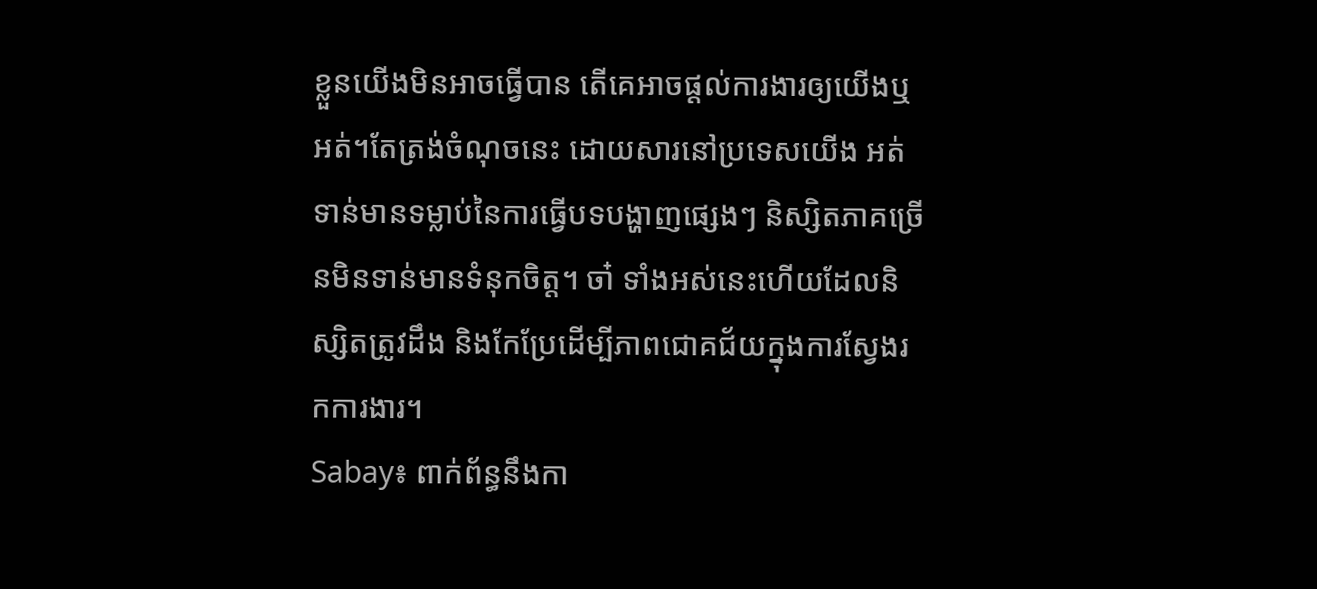ខ្លួនយើងមិនអាចធ្វើបាន តើគេអាចផ្ដល់ការងារឲ្យយើងឬអត់។តែត្រង់ចំណុចនេះ ដោយសារនៅប្រទេសយើង អត់ទាន់មានទម្លាប់នៃការធ្វើបទបង្ហាញផ្សេងៗ និស្សិតភាគច្រើនមិនទាន់មានទំនុកចិត្ត។ ចា៎ ទាំងអស់នេះហើយដែលនិស្សិតត្រូវដឹង និងកែប្រែដើម្បីភាពជោគជ័យក្នុងការស្វែងរកការងារ។
Sabay៖ ពាក់ព័ន្ធនឹងកា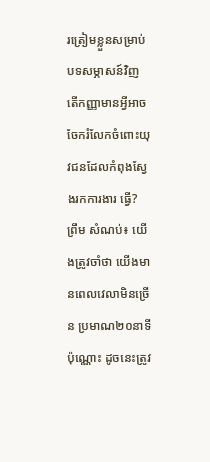រត្រៀមខ្លួនសម្រាប់បទសម្ភាសន៍វិញ តើកញ្ញាមានអ្វីអាចចែករំលែកចំពោះយុវជនដែលកំពុងស្វែងរកការងារ ធ្វើ?
ព្រឹម សំណប់៖ យើងត្រូវចាំថា យើងមានពេលវេលាមិនច្រើន ប្រមាណ២០នាទីប៉ុណ្ណោះ ដូចនេះត្រូវ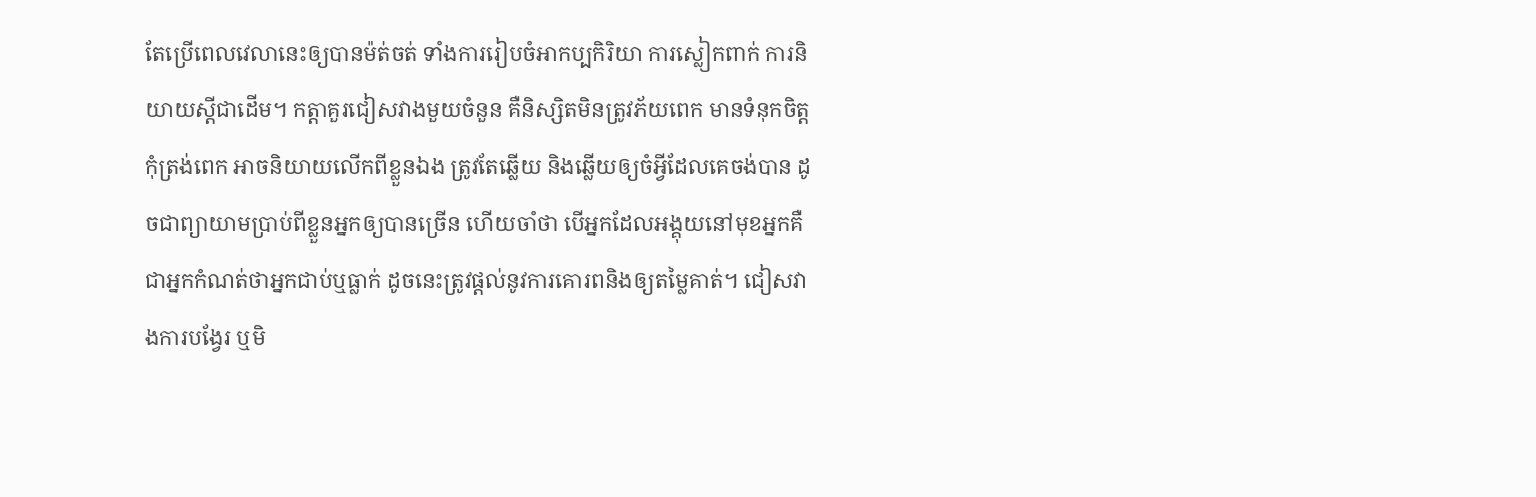តែប្រើពេលវេលានេះឲ្យបានម៉ត់ចត់ ទាំងការរៀបចំអាកប្បកិរិយា ការស្លៀកពាក់ ការនិយាយស្ដីជាដើម។ កត្តាគួរជៀសវាងមួយចំនួន គឺនិស្សិតមិនត្រូវភ័យពេក មានទំនុកចិត្ត កុំត្រង់ពេក អាចនិយាយលើកពីខ្លួនឯង ត្រូវតែឆ្លើយ និងឆ្លើយឲ្យចំអ្វីដែលគេចង់បាន ដូចជាព្យាយាមប្រាប់ពីខ្លួនអ្នកឲ្យបានច្រើន ហើយចាំថា បើអ្នកដែលអង្គុយនៅមុខអ្នកគឺជាអ្នកកំណត់ថាអ្នកជាប់ឬធ្លាក់ ដូចនេះត្រូវផ្ដល់នូវការគោរពនិងឲ្យតម្លៃគាត់។ ជៀសវាងការបង្វែរ ឬមិ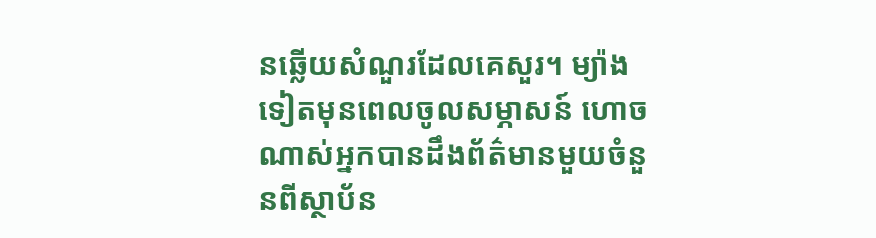នឆ្លើយសំណួរដែលគេសួរ។ ម្យ៉ាងទៀតមុនពេលចូលសម្ភាសន៍ ហោចណាស់អ្នកបានដឹងព័ត៌មានមួយចំនួនពីស្ថាប័ន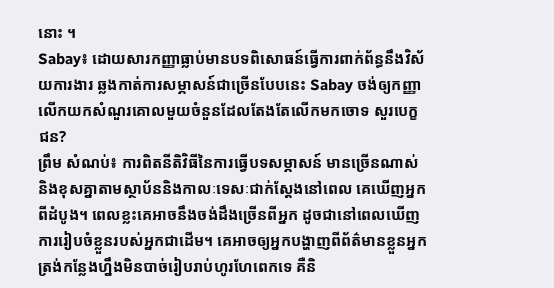នោះ ។
Sabay៖ ដោយសារកញ្ញាធ្លាប់មានបទពិសោធន៍ធ្វើការពាក់ព័ន្ធនឹងវិស័យការងារ ឆ្លងកាត់ការសម្ភាសន៍ជាច្រើនបែបនេះ Sabay ចង់ឲ្យកញ្ញាលើកយកសំណួរគោលមួយចំនួនដែលតែងតែលើកមកចោទ សួរបេក្ខជន?
ព្រឹម សំណប់៖ ការពិតនីតិវិធីនៃការធ្វើបទសម្ភាសន៍ មានច្រើនណាស់និងខុសគ្នាតាមស្ថាប័ននិងកាលៈទេសៈជាក់ស្ដែងនៅពេល គេឃើញអ្នកពីដំបូង។ ពេលខ្លះគេអាចនឹងចង់ដឹងច្រើនពីអ្នក ដូចជានៅពេលឃើញការរៀបចំខ្លួនរបស់អ្នកជាដើម។ គេអាចឲ្យអ្នកបង្ហាញពីព័ត៌មានខ្លួនអ្នក ត្រង់កន្លែងហ្នឹងមិនបាច់រៀបរាប់ហូរហែពេកទេ គឺនិ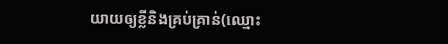យាយឲ្យខ្លីនិងគ្រប់គ្រាន់(ឈ្មោះ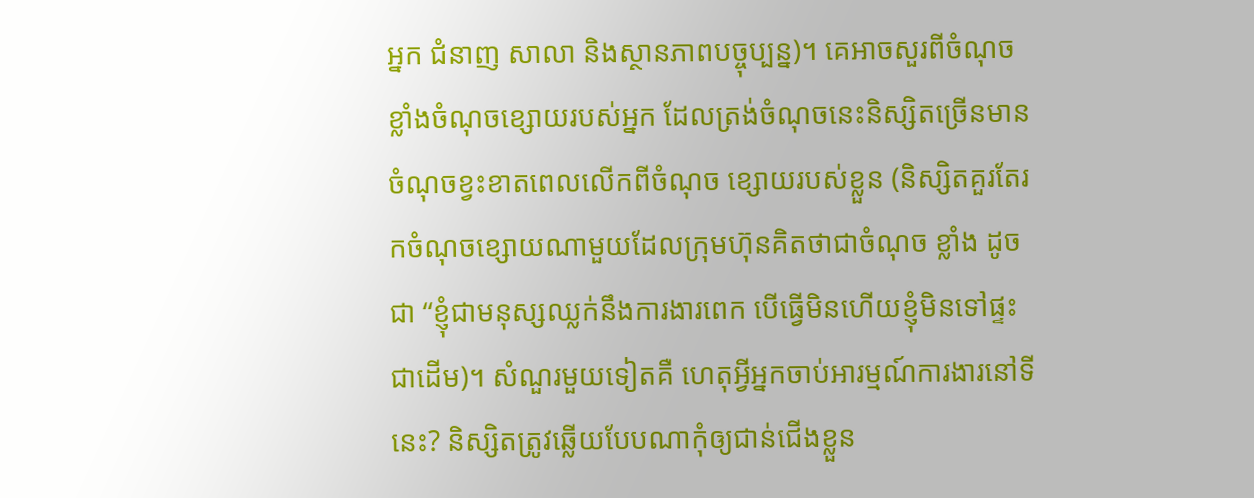អ្នក ជំនាញ សាលា និងស្ថានភាពបច្ចុប្បន្ន)។ គេអាចសួរពីចំណុចខ្លាំងចំណុចខ្សោយរបស់អ្នក ដែលត្រង់ចំណុចនេះនិស្សិតច្រើនមានចំណុចខ្វះខាតពេលលើកពីចំណុច ខ្សោយរបស់ខ្លួន (និស្សិតគួរតែរកចំណុចខ្សោយណាមួយដែលក្រុមហ៊ុនគិតថាជាចំណុច ខ្លាំង ដូចជា “ខ្ញុំជាមនុស្សឈ្លក់នឹងការងារពេក បើធ្វើមិនហើយខ្ញុំមិនទៅផ្ទះជាដើម)។ សំណួរមួយទៀតគឺ ហេតុអ្វីអ្នកចាប់អារម្មណ៍ការងារនៅទីនេះ? និស្សិតត្រូវឆ្លើយបែបណាកុំឲ្យជាន់ជើងខ្លួន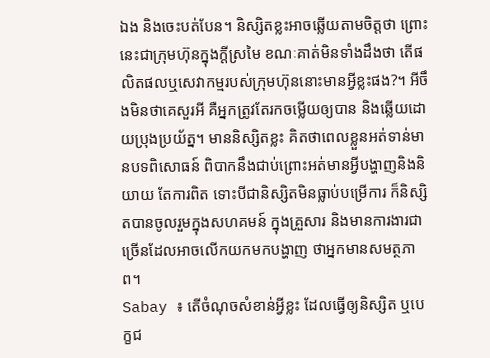ឯង និងចេះបត់បែន។ និស្សិតខ្លះអាចឆ្លើយតាមចិត្តថា ព្រោះនេះជាក្រុមហ៊ុនក្នុងក្ដីស្រមៃ ខណៈគាត់មិនទាំងដឹងថា តើផលិតផលឬសេវាកម្មរបស់ក្រុមហ៊ុននោះមានអ្វីខ្លះផង?។ អីចឹងមិនថាគេសួរអី គឺអ្នកត្រូវតែរកចម្លើយឲ្យបាន និងឆ្លើយដោយប្រុងប្រយ័ត្ន។ មាននិស្សិតខ្លះ គិតថាពេលខ្លួនអត់ទាន់មានបទពិសោធន៍ ពិបាកនឹងជាប់ព្រោះអត់មានអ្វីបង្ហាញនិងនិយាយ តែការពិត ទោះបីជានិស្សិតមិនធ្លាប់បម្រើការ ក៏និស្សិតបានចូលរួមក្នុងសហគមន៍ ក្នុងគ្រួសារ និងមានការងារជាច្រើនដែលអាចលើកយកមកបង្ហាញ ថាអ្នកមានសមត្ថភាព។
Sabay ៖ តើចំណុចសំខាន់អ្វីខ្លះ ដែលធ្វើឲ្យនិស្សិត ឬបេក្ខជ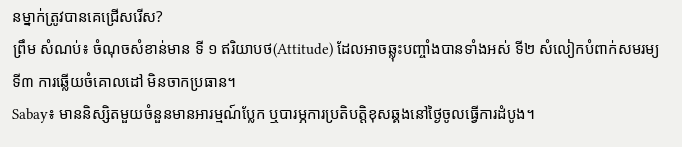នម្នាក់ត្រូវបានគេជ្រើសរើស?
ព្រឹម សំណប់៖ ចំណុចសំខាន់មាន ទី ១ ឥរិយាបថ(Attitude) ដែលអាចឆ្លុះបញ្ចាំងបានទាំងអស់ ទី២ សំលៀកបំពាក់សមរម្យ ទី៣ ការឆ្លើយចំគោលដៅ មិនចាកប្រធាន។
Sabay៖ មាននិស្សិតមួយចំនួនមានអារម្មណ៍ប្លែក ឬបារម្ភការប្រតិបត្តិខុសឆ្គងនៅថ្ងៃចូលធ្វើការដំបូង។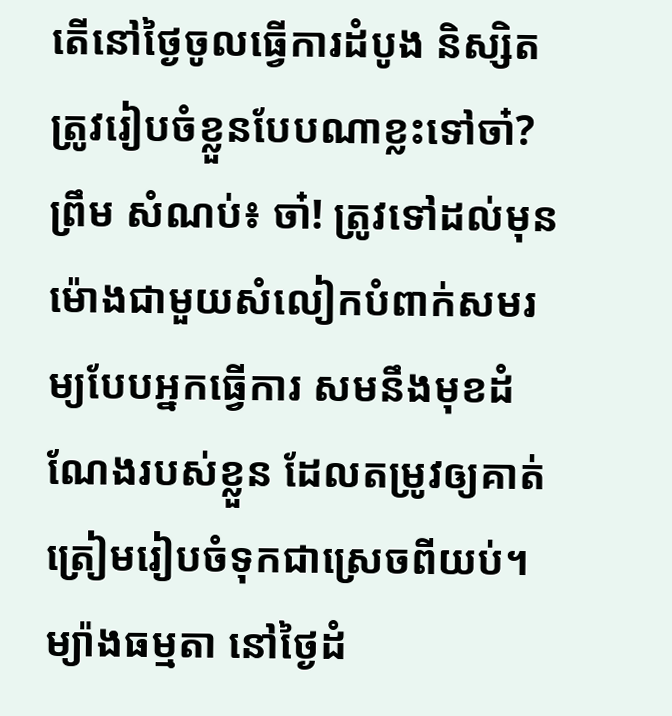តើនៅថ្ងៃចូលធ្វើការដំបូង និស្សិតត្រូវរៀបចំខ្លួនបែបណាខ្លះទៅចា៎?
ព្រឹម សំណប់៖ ចា៎! ត្រូវទៅដល់មុនម៉ោងជាមួយសំលៀកបំពាក់សមរម្យបែបអ្នកធ្វើការ សមនឹងមុខដំណែងរបស់ខ្លួន ដែលតម្រូវឲ្យគាត់ត្រៀមរៀបចំទុកជាស្រេចពីយប់។ ម្យ៉ាងធម្មតា នៅថ្ងៃដំ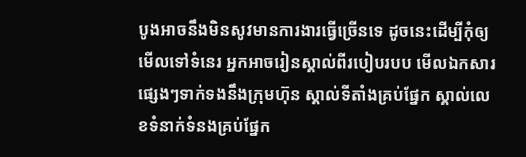បូងអាចនឹងមិនសូវមានការងារធ្វើច្រើនទេ ដូចនេះដើម្បីកុំឲ្យមើលទៅទំនេរ អ្នកអាចរៀនស្គាល់ពីរបៀបរបប មើលឯកសារផ្សេងៗទាក់ទងនឹងក្រុមហ៊ុន ស្គាល់ទីតាំងគ្រប់ផ្នែក ស្គាល់លេខទំនាក់ទំនងគ្រប់ផ្នែក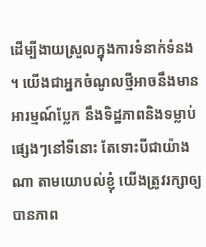ដើម្បីងាយស្រួលក្នុងការទំនាក់ទំនង ។ យើងជាអ្នកចំណូលថ្មីអាចនឹងមានអារម្មណ៍ប្លែក នឹងទិដ្ឋភាពនិងទម្លាប់ផ្សេងៗនៅទីនោះ តែទោះបីជាយ៉ាងណា តាមយោបល់ខ្ញុំ យើងត្រូវរក្សាឲ្យបានភាព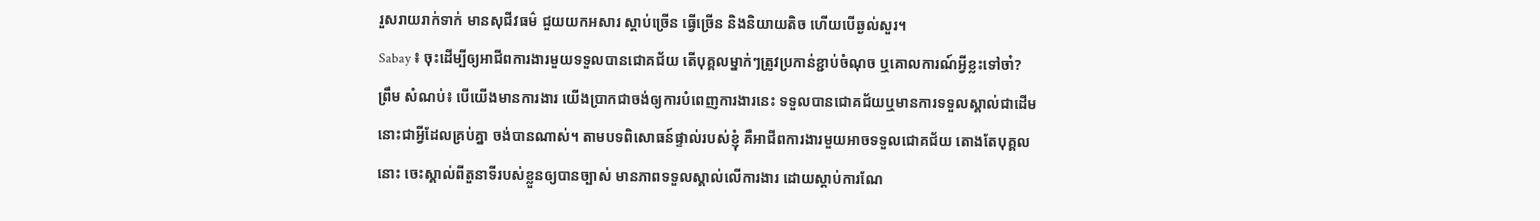រួសរាយរាក់ទាក់ មានសុជីវធម៌ ជួយយកអសារ ស្ដាប់ច្រើន ធ្វើច្រើន និងនិយាយតិច ហើយបើឆ្ងល់សួរ។
Sabay ៖ ចុះដើម្បីឲ្យអាជីពការងារមួយទទួលបានជោគជ័យ តើបុគ្គលម្នាក់ៗត្រូវប្រកាន់ខ្ជាប់ចំណុច ឬគោលការណ៍អ្វីខ្លះទៅចា៎?
ព្រឹម សំណប់៖ បើយើងមានការងារ យើងប្រាកជាចង់ឲ្យការបំពេញការងារនេះ ទទួលបានជោគជ័យឬមានការទទួលស្គាល់ជាដើមនោះជាអ្វីដែលគ្រប់គ្នា ចង់បានណាស់។ តាមបទពិសោធន៍ផ្ទាល់របស់ខ្ញុំ គឺអាជីពការងារមួយអាចទទួលជោគជ័យ តោងតែបុគ្គលនោះ ចេះស្គាល់ពីតួនាទីរបស់ខ្លួនឲ្យបានច្បាស់ មានភាពទទួលស្គាល់លើការងារ ដោយស្ដាប់ការណែ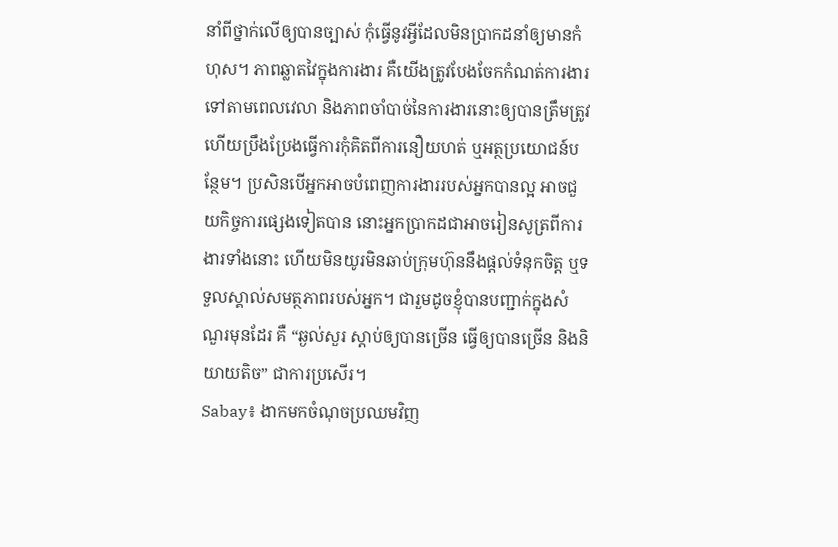នាំពីថ្នាក់លើឲ្យបានច្បាស់ កុំធ្វើនូវអ្វីដែលមិនប្រាកដនាំឲ្យមានកំហុស។ ភាពឆ្លាតវៃក្នុងការងារ គឺយើងត្រូវបែងចែកកំណត់ការងារទៅតាមពេលវេលា និងភាពចាំបាច់នៃការងារនោះឲ្យបានត្រឹមត្រូវ ហើយប្រឹងប្រែងធ្វើការកុំគិតពីការនឿយហត់ ឬអត្ថប្រយោជន៍បន្ថែម។ ប្រសិនបើអ្នកអាចបំពេញការងាររបស់អ្នកបានល្អ អាចជួយកិច្ចការផ្សេងទៀតបាន នោះអ្នកប្រាកដជាអាចរៀនសូត្រពីការងារទាំងនោះ ហើយមិនយូរមិនឆាប់ក្រុមហ៊ុននឹងផ្ដល់ទំនុកចិត្ត ឬទទួលស្គាល់សមត្ថភាពរបស់អ្នក។ ជារួមដូចខ្ញុំបានបញ្ជាក់ក្នុងសំណួរមុនដែរ គឺ “ឆ្ងល់សួរ ស្ដាប់ឲ្យបានច្រើន ធ្វើឲ្យបានច្រើន និងនិយាយតិច” ជាការប្រសើរ។
Sabay៖ ងាកមកចំណុចប្រឈមវិញ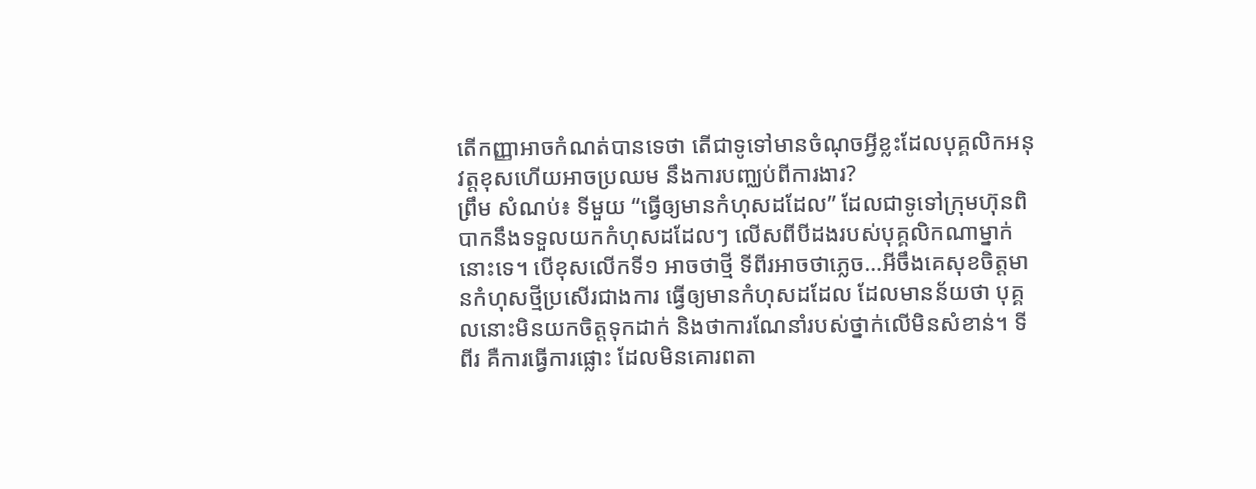តើកញ្ញាអាចកំណត់បានទេថា តើជាទូទៅមានចំណុចអ្វីខ្លះដែលបុគ្គលិកអនុវត្តខុសហើយអាចប្រឈម នឹងការបញ្ឈប់ពីការងារ?
ព្រឹម សំណប់៖ ទីមួយ “ធ្វើឲ្យមានកំហុសដដែល” ដែលជាទូទៅក្រុមហ៊ុនពិបាកនឹងទទួលយកកំហុសដដែលៗ លើសពីបីដងរបស់បុគ្គលិកណាម្នាក់នោះទេ។ បើខុសលើកទី១ អាចថាថ្មី ទីពីរអាចថាភ្លេច…អីចឹងគេសុខចិត្តមានកំហុសថ្មីប្រសើរជាងការ ធ្វើឲ្យមានកំហុសដដែល ដែលមានន័យថា បុគ្គលនោះមិនយកចិត្តទុកដាក់ និងថាការណែនាំរបស់ថ្នាក់លើមិនសំខាន់។ ទីពីរ គឺការធ្វើការផ្លោះ ដែលមិនគោរពតា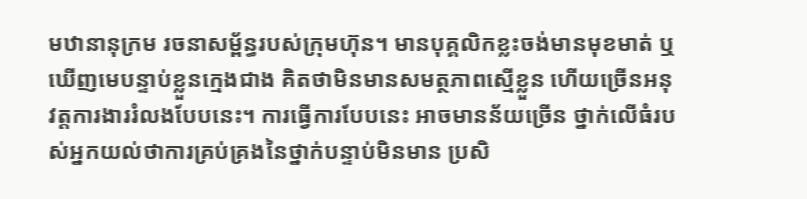មឋានានុក្រម រចនាសម្ព័ន្ធរបស់ក្រុមហ៊ុន។ មានបុគ្គលិកខ្លះចង់មានមុខមាត់ ឬឃើញមេបន្ទាប់ខ្លួនក្មេងជាង គិតថាមិនមានសមត្ថភាពស្មើខ្លួន ហើយច្រើនអនុវត្តការងាររំលងបែបនេះ។ ការធ្វើការបែបនេះ អាចមានន័យច្រើន ថ្នាក់លើធំរបស់អ្នកយល់ថាការគ្រប់គ្រងនៃថ្នាក់បន្ទាប់មិនមាន ប្រសិ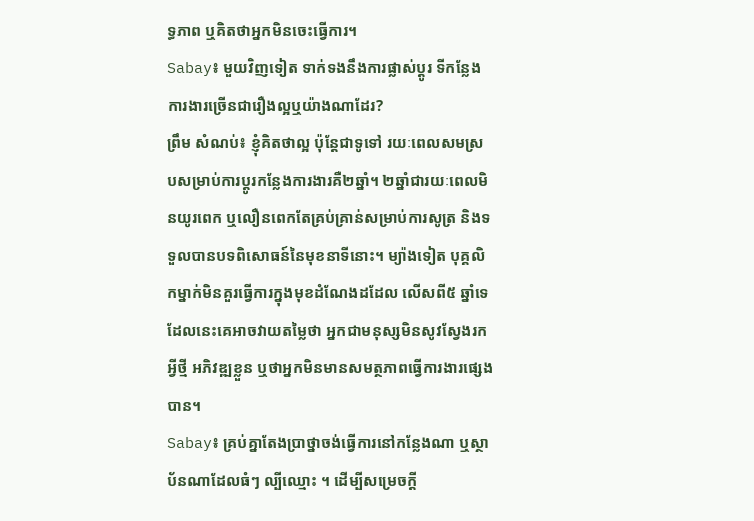ទ្ធភាព ឬគិតថាអ្នកមិនចេះធ្វើការ។
Sabay៖ មួយវិញទៀត ទាក់ទងនឹងការផ្លាស់ប្ដូរ ទីកន្លែងការងារច្រើនជារឿងល្អឬយ៉ាងណាដែរ?
ព្រឹម សំណប់៖ ខ្ញុំគិតថាល្អ ប៉ុន្តែជាទូទៅ រយៈពេលសមស្របសម្រាប់ការប្ដូរកន្លែងការងារគឺ២ឆ្នាំ។ ២ឆ្នាំជារយៈពេលមិនយូរពេក ឬលឿនពេកតែគ្រប់គ្រាន់សម្រាប់ការសូត្រ និងទទួលបានបទពិសោធន៍នៃមុខនាទីនោះ។ ម្យ៉ាងទៀត បុគ្គលិកម្នាក់មិនគួរធ្វើការក្នុងមុខដំណែងដដែល លើសពី៥ ឆ្នាំទេ ដែលនេះគេអាចវាយតម្លៃថា អ្នកជាមនុស្សមិនសូវស្វែងរកអ្វីថ្មី អភិវឌ្ឍខ្លួន ឬថាអ្នកមិនមានសមត្ថភាពធ្វើការងារផ្សេងបាន។
Sabay៖ គ្រប់គ្នាតែងប្រាថ្នាចង់ធ្វើការនៅកន្លែងណា ឬស្ថាប័នណាដែលធំៗ ល្បីឈ្មោះ ។ ដើម្បីសម្រេចក្ដី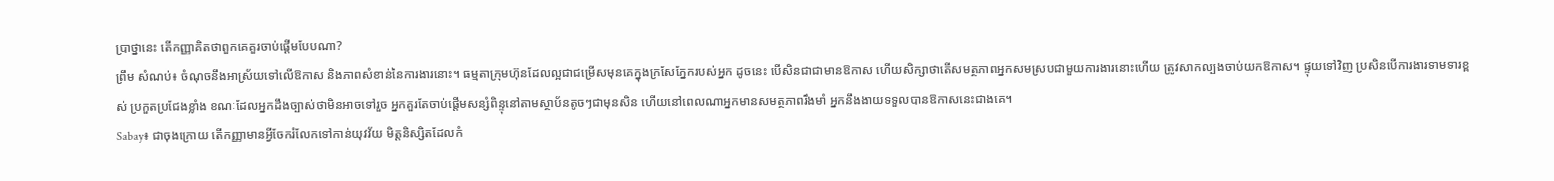ប្រាថ្នានេះ តើកញ្ញាគិតថាពួកគេគួរចាប់ផ្ដើមបែបណា?
ព្រឹម សំណប់៖ ចំណុចនឹងអាស្រ័យទៅលើឱកាស និងភាពសំខាន់នៃការងារនោះ។ ធម្មតាក្រុមហ៊ុនដែលល្អជាជម្រើសមុនគេក្នុងក្រសែភ្នែករបស់អ្នក ដូចនេះ បើសិនជាជាមានឱកាស ហើយសិក្សាថាតើសមត្ថភាពអ្នកសមស្របជាមួយការងារនោះហើយ ត្រូវសាកល្បងចាប់យកឱកាស។ ផ្ទុយទៅវិញ ប្រសិនបើការងារទាមទារខ្ពស់ ប្រកួតប្រជែងខ្លាំង ខណៈដែលអ្នកដឹងច្បាស់ថាមិនអាចទៅរួច អ្នកគួរតែចាប់ផ្ដើមសន្សំពិន្ទុនៅតាមស្ថាប័នតូចៗជាមុនសិន ហើយនៅពេលណាអ្នកមានសមត្ថភាពរឹងមាំ អ្នកនឹងងាយទទួលបានឱកាសនេះជាងគេ។
Sabay៖ ជាចុងក្រោយ តើកញ្ញាមានអ្វីចែករំលែកទៅកាន់យុវវ័យ មិត្តនិស្សិតដែលកំ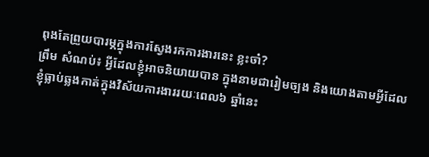ពុងតែព្រួយបារម្ភក្នុងការស្វែងរកការងារនេះ ខ្លះចា៎?
ព្រឹម សំណប់៖ អ្វីដែលខ្ញុំអាចនិយាយបាន ក្នុងនាមជារៀមច្បង និងយោងតាមអ្វីដែលខ្ញុំធ្លាប់ឆ្លងកាត់ក្នុងវិស័យការងាររយៈពេល៦ ឆ្នាំនេះ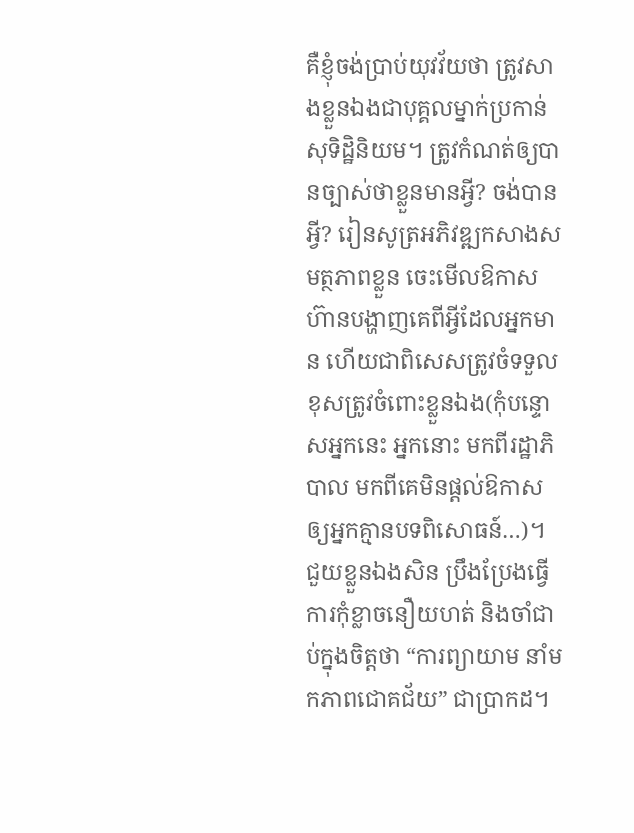គឺខ្ញុំចង់ប្រាប់យុវវ័យថា ត្រូវសាងខ្លួនឯងជាបុគ្គលម្នាក់ប្រកាន់សុទិដ្ឋិនិយម។ ត្រូវកំណត់ឲ្យបានច្បាស់ថាខ្លួនមានអ្វី? ចង់បានអ្វី? រៀនសូត្រអភិវឌ្ឍកសាងសមត្ថភាពខ្លួន ចេះមើលឱកាស ហ៊ានបង្ហាញគេពីអ្វីដែលអ្នកមាន ហើយជាពិសេសត្រូវចំទទួលខុសត្រូវចំពោះខ្លួនឯង(កុំបន្ទោសអ្នកនេះ អ្នកនោះ មកពីរដ្ឋាភិបាល មកពីគេមិនផ្ដល់ឱកាសឲ្យអ្នកគ្មានបទពិសោធន៍…)។ ជួយខ្លួនឯងសិន ប្រឹងប្រែងធ្វើការកុំខ្លាចនឿយហត់ និងចាំជាប់ក្នុងចិត្តថា “ការព្យាយាម នាំមកភាពជោគជ័យ” ជាប្រាកដ។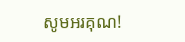សូមអរគុណ!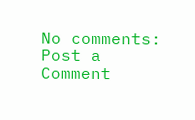No comments:
Post a Comment